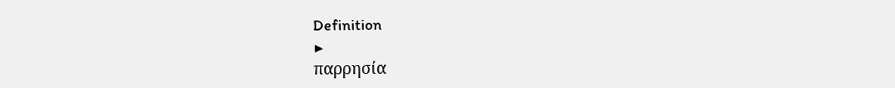Definition
▶
παρρησία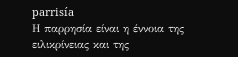parrisía
Η παρρησία είναι η έννοια της ειλικρίνειας και της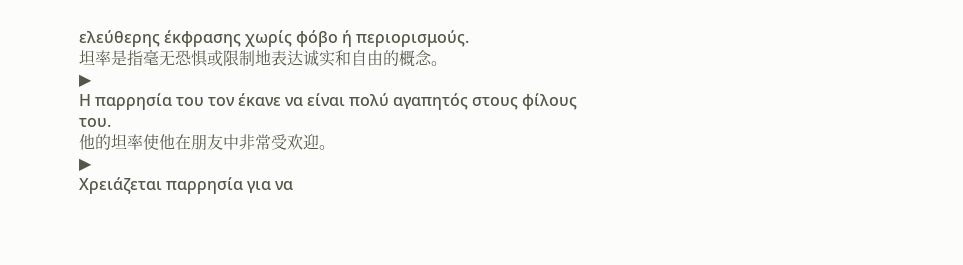ελεύθερης έκφρασης χωρίς φόβο ή περιορισμούς.
坦率是指毫无恐惧或限制地表达诚实和自由的概念。
▶
Η παρρησία του τον έκανε να είναι πολύ αγαπητός στους φίλους του.
他的坦率使他在朋友中非常受欢迎。
▶
Χρειάζεται παρρησία για να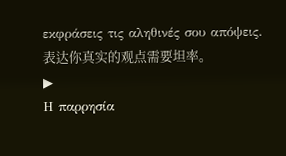εκφράσεις τις αληθινές σου απόψεις.
表达你真实的观点需要坦率。
▶
Η παρρησία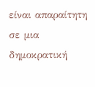είναι απαραίτητη σε μια δημοκρατική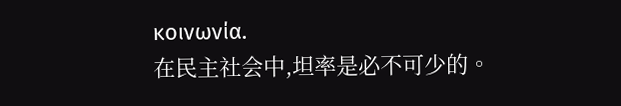κοινωνία.
在民主社会中,坦率是必不可少的。